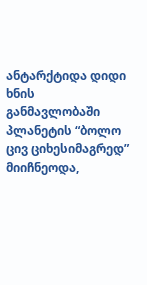ანტარქტიდა დიდი ხნის განმავლობაში პლანეტის “ბოლო ცივ ციხესიმაგრედ” მიიჩნეოდა,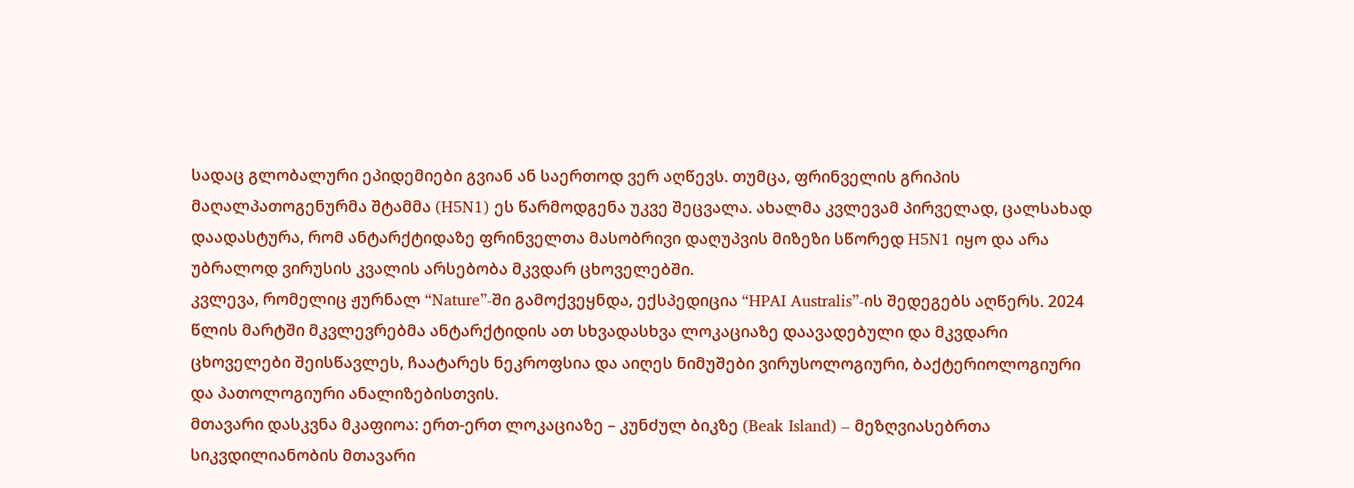სადაც გლობალური ეპიდემიები გვიან ან საერთოდ ვერ აღწევს. თუმცა, ფრინველის გრიპის მაღალპათოგენურმა შტამმა (H5N1) ეს წარმოდგენა უკვე შეცვალა. ახალმა კვლევამ პირველად, ცალსახად დაადასტურა, რომ ანტარქტიდაზე ფრინველთა მასობრივი დაღუპვის მიზეზი სწორედ H5N1 იყო და არა უბრალოდ ვირუსის კვალის არსებობა მკვდარ ცხოველებში.
კვლევა, რომელიც ჟურნალ “Nature”-ში გამოქვეყნდა, ექსპედიცია “HPAI Australis”-ის შედეგებს აღწერს. 2024 წლის მარტში მკვლევრებმა ანტარქტიდის ათ სხვადასხვა ლოკაციაზე დაავადებული და მკვდარი ცხოველები შეისწავლეს, ჩაატარეს ნეკროფსია და აიღეს ნიმუშები ვირუსოლოგიური, ბაქტერიოლოგიური და პათოლოგიური ანალიზებისთვის.
მთავარი დასკვნა მკაფიოა: ერთ-ერთ ლოკაციაზე – კუნძულ ბიკზე (Beak Island) – მეზღვიასებრთა სიკვდილიანობის მთავარი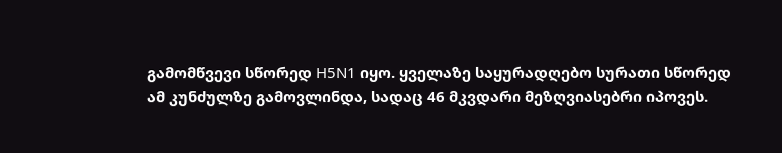გამომწვევი სწორედ H5N1 იყო. ყველაზე საყურადღებო სურათი სწორედ ამ კუნძულზე გამოვლინდა, სადაც 46 მკვდარი მეზღვიასებრი იპოვეს.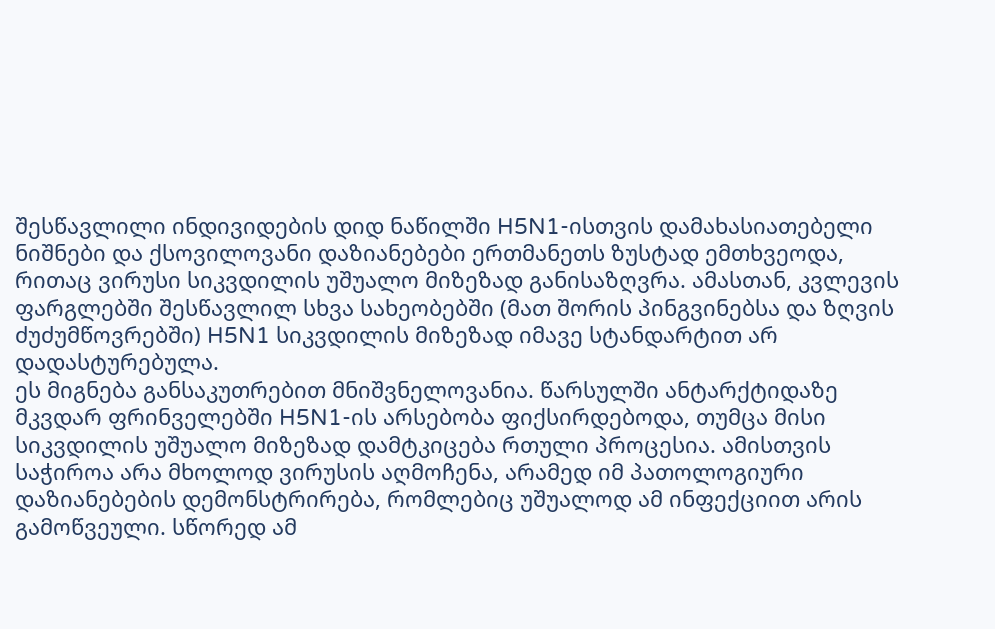შესწავლილი ინდივიდების დიდ ნაწილში H5N1-ისთვის დამახასიათებელი ნიშნები და ქსოვილოვანი დაზიანებები ერთმანეთს ზუსტად ემთხვეოდა, რითაც ვირუსი სიკვდილის უშუალო მიზეზად განისაზღვრა. ამასთან, კვლევის ფარგლებში შესწავლილ სხვა სახეობებში (მათ შორის პინგვინებსა და ზღვის ძუძუმწოვრებში) H5N1 სიკვდილის მიზეზად იმავე სტანდარტით არ დადასტურებულა.
ეს მიგნება განსაკუთრებით მნიშვნელოვანია. წარსულში ანტარქტიდაზე მკვდარ ფრინველებში H5N1-ის არსებობა ფიქსირდებოდა, თუმცა მისი სიკვდილის უშუალო მიზეზად დამტკიცება რთული პროცესია. ამისთვის საჭიროა არა მხოლოდ ვირუსის აღმოჩენა, არამედ იმ პათოლოგიური დაზიანებების დემონსტრირება, რომლებიც უშუალოდ ამ ინფექციით არის გამოწვეული. სწორედ ამ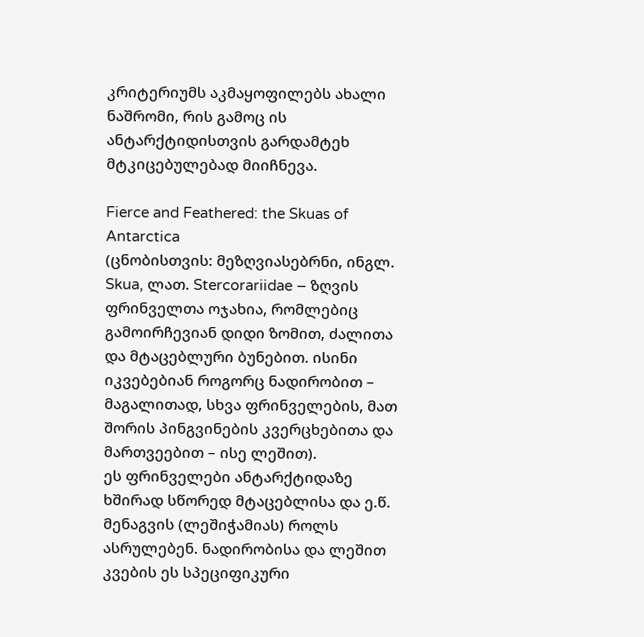კრიტერიუმს აკმაყოფილებს ახალი ნაშრომი, რის გამოც ის ანტარქტიდისთვის გარდამტეხ მტკიცებულებად მიიჩნევა.

Fierce and Feathered: the Skuas of Antarctica
(ცნობისთვის: მეზღვიასებრნი, ინგლ. Skua, ლათ. Stercorariidae – ზღვის ფრინველთა ოჯახია, რომლებიც გამოირჩევიან დიდი ზომით, ძალითა და მტაცებლური ბუნებით. ისინი იკვებებიან როგორც ნადირობით – მაგალითად, სხვა ფრინველების, მათ შორის პინგვინების კვერცხებითა და მართვეებით – ისე ლეშით).
ეს ფრინველები ანტარქტიდაზე ხშირად სწორედ მტაცებლისა და ე.წ. მენაგვის (ლეშიჭამიას) როლს ასრულებენ. ნადირობისა და ლეშით კვების ეს სპეციფიკური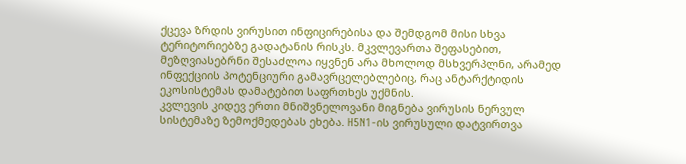ქცევა ზრდის ვირუსით ინფიცირებისა და შემდგომ მისი სხვა ტერიტორიებზე გადატანის რისკს. მკვლევართა შეფასებით, მეზღვიასებრნი შესაძლოა იყვნენ არა მხოლოდ მსხვერპლნი, არამედ ინფექციის პოტენციური გამავრცელებლებიც, რაც ანტარქტიდის ეკოსისტემას დამატებით საფრთხეს უქმნის.
კვლევის კიდევ ერთი მნიშვნელოვანი მიგნება ვირუსის ნერვულ სისტემაზე ზემოქმედებას ეხება. H5N1-ის ვირუსული დატვირთვა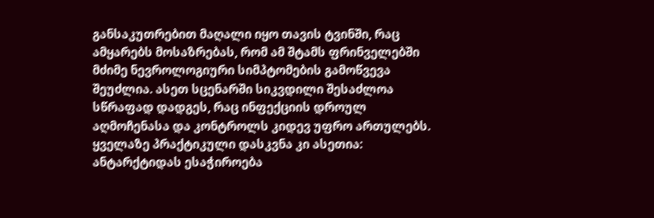განსაკუთრებით მაღალი იყო თავის ტვინში, რაც ამყარებს მოსაზრებას, რომ ამ შტამს ფრინველებში მძიმე ნევროლოგიური სიმპტომების გამოწვევა შეუძლია. ასეთ სცენარში სიკვდილი შესაძლოა სწრაფად დადგეს, რაც ინფექციის დროულ აღმოჩენასა და კონტროლს კიდევ უფრო ართულებს.
ყველაზე პრაქტიკული დასკვნა კი ასეთია: ანტარქტიდას ესაჭიროება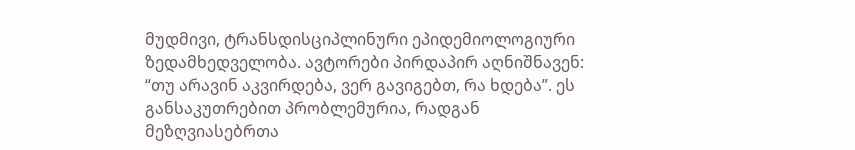მუდმივი, ტრანსდისციპლინური ეპიდემიოლოგიური ზედამხედველობა. ავტორები პირდაპირ აღნიშნავენ: “თუ არავინ აკვირდება, ვერ გავიგებთ, რა ხდება”. ეს განსაკუთრებით პრობლემურია, რადგან მეზღვიასებრთა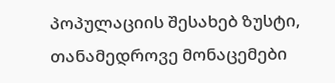პოპულაციის შესახებ ზუსტი, თანამედროვე მონაცემები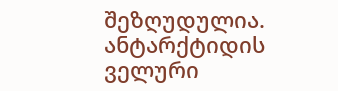შეზღუდულია. ანტარქტიდის ველური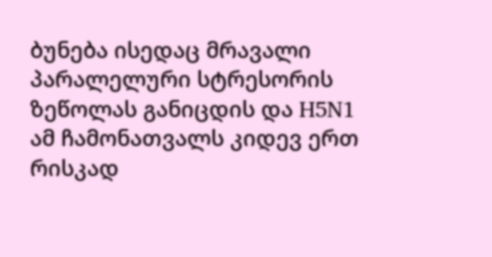ბუნება ისედაც მრავალი პარალელური სტრესორის ზეწოლას განიცდის და H5N1 ამ ჩამონათვალს კიდევ ერთ რისკად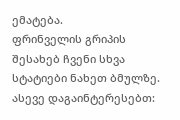ემატება.
ფრინველის გრიპის შესახებ ჩვენი სხვა სტატიები ნახეთ ბმულზე.
ასევე დაგაინტერესებთ: